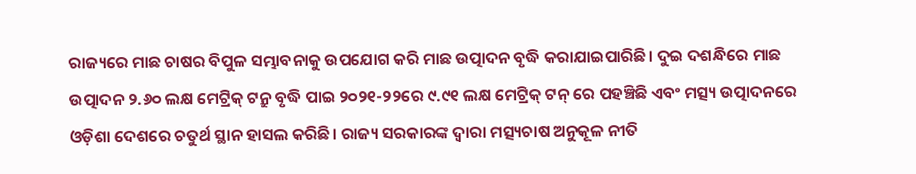ରାଜ୍ୟରେ ମାଛ ଚାଷର ବିପୁଳ ସମ୍ଭାବନାକୁ ଉପଯୋଗ କରି ମାଛ ଉତ୍ପାଦନ ବୃଦ୍ଧି କରାଯାଇପାରିଛି। ଦୁଇ ଦଶନ୍ଧିରେ ମାଛ ଉତ୍ପାଦନ ୨.୬୦ ଲକ୍ଷ ମେଟ୍ରିକ୍ ଟନ୍ରୁ ବୃଦ୍ଧି ପାଇ ୨୦୨୧-୨୨ରେ ୯.୯୧ ଲକ୍ଷ ମେଟ୍ରିକ୍ ଟନ୍ ରେ ପହଞ୍ଚିଛି ଏବଂ ମତ୍ସ୍ୟ ଉତ୍ପାଦନରେ ଓଡ଼ିଶା ଦେଶରେ ଚତୁର୍ଥ ସ୍ଥାନ ହାସଲ କରିଛି। ରାଜ୍ୟ ସରକାରଙ୍କ ଦ୍ୱାରା ମତ୍ସ୍ୟଚାଷ ଅନୁକୂଳ ନୀତି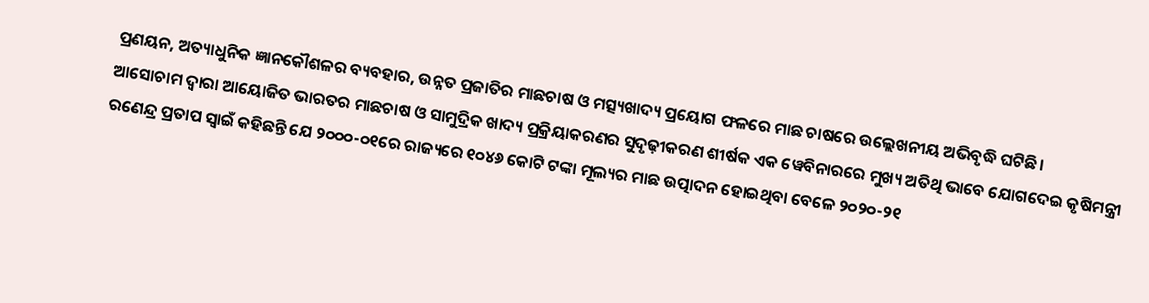ପ୍ରଣୟନ, ଅତ୍ୟାଧୁନିକ ଜ୍ଞାନକୌଶଳର ବ୍ୟବହାର, ଉନ୍ନତ ପ୍ରଜାତିର ମାଛଚାଷ ଓ ମତ୍ସ୍ୟଖାଦ୍ୟ ପ୍ରୟୋଗ ଫଳରେ ମାଛ ଚାଷରେ ଉଲ୍ଲେଖନୀୟ ଅଭିବୃଦ୍ଧି ଘଟିଛି।
ଆସୋଚାମ ଦ୍ୱାରା ଆୟୋଜିତ ଭାରତର ମାଛଚାଷ ଓ ସାମୁଦ୍ରିକ ଖାଦ୍ୟ ପ୍ରକ୍ରିୟାକରଣର ସୁଦୃଢ଼ୀକରଣ ଶୀର୍ଷକ ଏକ ୱେବିନାରରେ ମୁଖ୍ୟ ଅତିଥି ଭାବେ ଯୋଗଦେଇ କୃଷିମନ୍ତ୍ରୀ ରଣେନ୍ଦ୍ର ପ୍ରତାପ ସ୍ୱାଇଁ କହିଛନ୍ତି ଯେ ୨୦୦୦-୦୧ରେ ରାଜ୍ୟରେ ୧୦୪୬ କୋଟି ଟଙ୍କା ମୂଲ୍ୟର ମାଛ ଉତ୍ପାଦନ ହୋଇଥିବା ବେଳେ ୨୦୨୦-୨୧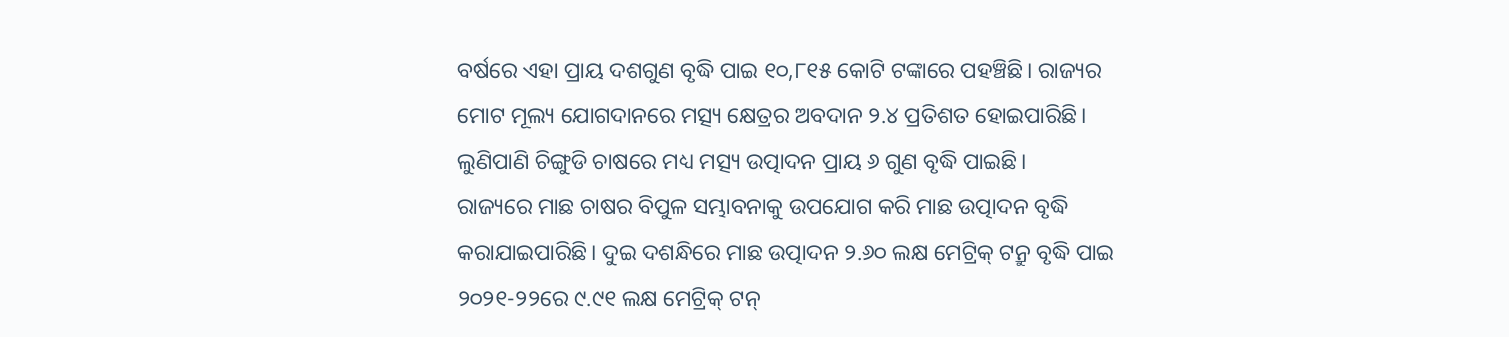ବର୍ଷରେ ଏହା ପ୍ରାୟ ଦଶଗୁଣ ବୃଦ୍ଧି ପାଇ ୧୦,୮୧୫ କୋଟି ଟଙ୍କାରେ ପହଞ୍ଚିଛି। ରାଜ୍ୟର ମୋଟ ମୂଲ୍ୟ ଯୋଗଦାନରେ ମତ୍ସ୍ୟ କ୍ଷେତ୍ରର ଅବଦାନ ୨.୪ ପ୍ରତିଶତ ହୋଇପାରିଛି। ଲୁଣିପାଣି ଚିଙ୍ଗୁଡି ଚାଷରେ ମଧ୍ୟ ମତ୍ସ୍ୟ ଉତ୍ପାଦନ ପ୍ରାୟ ୬ ଗୁଣ ବୃଦ୍ଧି ପାଇଛି।
ରାଜ୍ୟରେ ମାଛ ଚାଷର ବିପୁଳ ସମ୍ଭାବନାକୁ ଉପଯୋଗ କରି ମାଛ ଉତ୍ପାଦନ ବୃଦ୍ଧି କରାଯାଇପାରିଛି। ଦୁଇ ଦଶନ୍ଧିରେ ମାଛ ଉତ୍ପାଦନ ୨.୬୦ ଲକ୍ଷ ମେଟ୍ରିକ୍ ଟନ୍ରୁ ବୃଦ୍ଧି ପାଇ ୨୦୨୧-୨୨ରେ ୯.୯୧ ଲକ୍ଷ ମେଟ୍ରିକ୍ ଟନ୍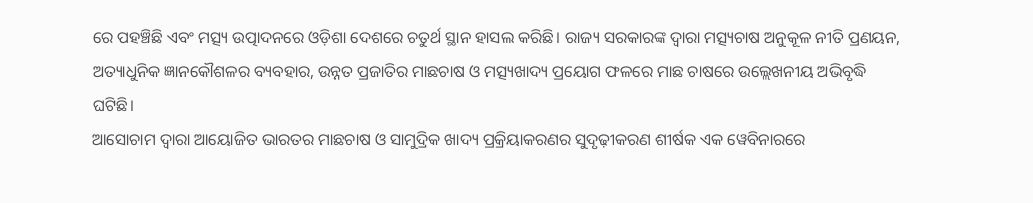ରେ ପହଞ୍ଚିଛି ଏବଂ ମତ୍ସ୍ୟ ଉତ୍ପାଦନରେ ଓଡ଼ିଶା ଦେଶରେ ଚତୁର୍ଥ ସ୍ଥାନ ହାସଲ କରିଛି। ରାଜ୍ୟ ସରକାରଙ୍କ ଦ୍ୱାରା ମତ୍ସ୍ୟଚାଷ ଅନୁକୂଳ ନୀତି ପ୍ରଣୟନ, ଅତ୍ୟାଧୁନିକ ଜ୍ଞାନକୌଶଳର ବ୍ୟବହାର, ଉନ୍ନତ ପ୍ରଜାତିର ମାଛଚାଷ ଓ ମତ୍ସ୍ୟଖାଦ୍ୟ ପ୍ରୟୋଗ ଫଳରେ ମାଛ ଚାଷରେ ଉଲ୍ଲେଖନୀୟ ଅଭିବୃଦ୍ଧି ଘଟିଛି।
ଆସୋଚାମ ଦ୍ୱାରା ଆୟୋଜିତ ଭାରତର ମାଛଚାଷ ଓ ସାମୁଦ୍ରିକ ଖାଦ୍ୟ ପ୍ରକ୍ରିୟାକରଣର ସୁଦୃଢ଼ୀକରଣ ଶୀର୍ଷକ ଏକ ୱେବିନାରରେ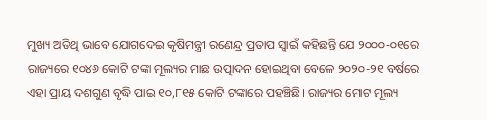ମୁଖ୍ୟ ଅତିଥି ଭାବେ ଯୋଗଦେଇ କୃଷିମନ୍ତ୍ରୀ ରଣେନ୍ଦ୍ର ପ୍ରତାପ ସ୍ୱାଇଁ କହିଛନ୍ତି ଯେ ୨୦୦୦-୦୧ରେ ରାଜ୍ୟରେ ୧୦୪୬ କୋଟି ଟଙ୍କା ମୂଲ୍ୟର ମାଛ ଉତ୍ପାଦନ ହୋଇଥିବା ବେଳେ ୨୦୨୦-୨୧ ବର୍ଷରେ ଏହା ପ୍ରାୟ ଦଶଗୁଣ ବୃଦ୍ଧି ପାଇ ୧୦,୮୧୫ କୋଟି ଟଙ୍କାରେ ପହଞ୍ଚିଛି। ରାଜ୍ୟର ମୋଟ ମୂଲ୍ୟ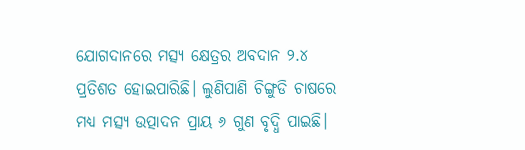ଯୋଗଦାନରେ ମତ୍ସ୍ୟ କ୍ଷେତ୍ରର ଅବଦାନ ୨.୪ ପ୍ରତିଶତ ହୋଇପାରିଛି। ଲୁଣିପାଣି ଚିଙ୍ଗୁଡି ଚାଷରେ ମଧ୍ୟ ମତ୍ସ୍ୟ ଉତ୍ପାଦନ ପ୍ରାୟ ୬ ଗୁଣ ବୃଦ୍ଧି ପାଇଛି।